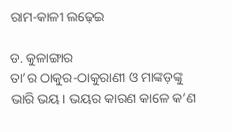ରାମ-କାଳୀ ଲଢ଼େଇ

ଡ. କୁଳାଙ୍ଗାର
ତା’ର ଠାକୁର-ଠାକୁରାଣୀ ଓ ମାଙ୍କଡ଼ଙ୍କୁ ଭାରି ଭୟ। ଭୟର କାରଣ କାଳେ କ’ଣ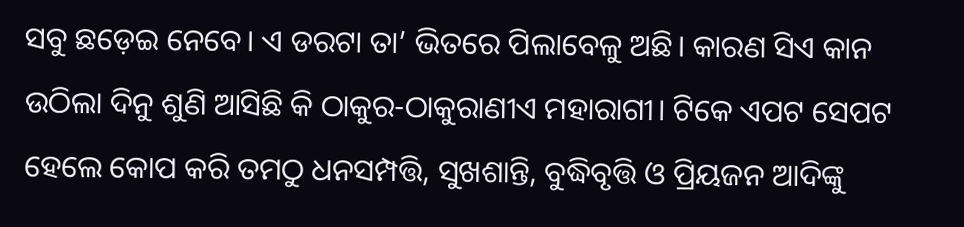ସବୁ ଛଡ଼େଇ ନେବେ। ଏ ଡରଟା ତା’ ଭିତରେ ପିଲାବେଳୁ ଅଛି। କାରଣ ସିଏ କାନ ଉଠିଲା ଦିନୁ ଶୁଣି ଆସିଛି କି ଠାକୁର-ଠାକୁରାଣୀଏ ମହାରାଗୀ। ଟିକେ ଏପଟ ସେପଟ ହେଲେ କୋପ କରି ତମଠୁ ଧନସମ୍ପତ୍ତି, ସୁଖଶାନ୍ତି, ବୁଦ୍ଧିବୃତ୍ତି ଓ ପ୍ରିୟଜନ ଆଦିଙ୍କୁ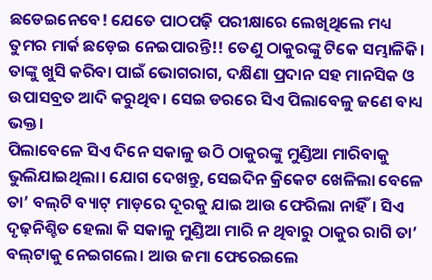ଛଡେଇନେବେ! ଯେତେ ପାଠପଢ଼ି ପରୀକ୍ଷାରେ ଲେଖିଥିଲେ ମଧ୍ୟ ତୁମର ମାର୍କ ଛଡ଼େଇ ନେଇପାରନ୍ତି!! ତେଣୁ ଠାକୁରଙ୍କୁ ଟିକେ ସମ୍ଭାଳିକି। ତାଙ୍କୁ ଖୁସି କରିବା ପାଇଁ ଭୋଗରାଗ, ଦକ୍ଷିଣା ପ୍ରଦାନ ସହ ମାନସିକ ଓ ଉପାସବ୍ରତ ଆଦି କରୁଥିବ। ସେଇ ଡରରେ ସିଏ ପିଲାବେଳୁ ଜଣେ ବାଧ୍ୟ ଭକ୍ତ।
ପିଲାବେଳେ ସିଏ ଦିନେ ସକାଳୁ ଉଠି ଠାକୁରଙ୍କୁ ମୁଣ୍ଡିଆ ମାରିବାକୁ ଭୁଲିଯାଇଥିଲା। ଯୋଗ ଦେଖନ୍ତୁ, ସେଇଦିନ କ୍ରିକେଟ ଖେଳିଲା ବେଳେ ତା’ ବଲ୍‌ଟି ବ୍ୟାଟ୍‌ ମାଡ଼ରେ ଦୂରକୁ ଯାଇ ଆଉ ଫେରିଲା ନାହିଁ। ସିଏ ଦୃଢ଼ନିଶ୍ଚିତ ହେଲା କି ସକାଳୁ ମୁଣ୍ଡିଆ ମାରି ନ ଥିବାରୁ ଠାକୁର ରାଗି ତା’ ବଲ୍‌ଟାକୁ ନେଇଗଲେ। ଆଉ ଜମା ଫେରେଇଲେ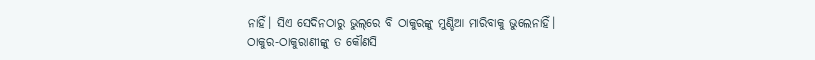ନାହିଁ। ସିଏ ସେଦିନଠାରୁ ଭୁଲ୍‌ରେ ବି ଠାକୁରଙ୍କୁ ମୁଣ୍ଡିଆ ମାରିବାକୁ ଭୁଲେନାହିଁ।
ଠାକୁର-ଠାକୁରାଣୀଙ୍କୁ ତ କୌଣସି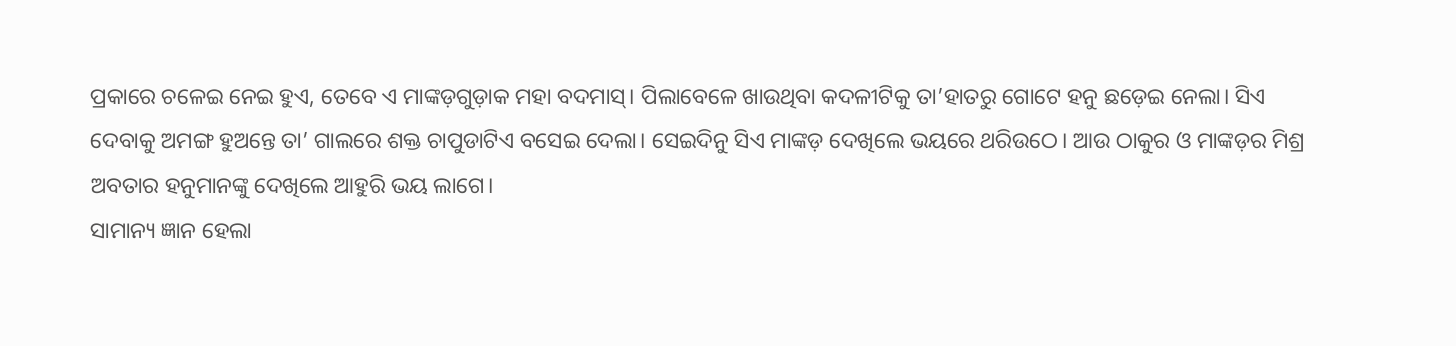ପ୍ରକାରେ ଚଳେଇ ନେଇ ହୁଏ, ତେବେ ଏ ମାଙ୍କଡ଼ଗୁଡ଼ାକ ମହା ବଦମାସ୍‌। ପିଲାବେଳେ ଖାଉଥିବା କଦଳୀଟିକୁ ତା’ହାତରୁ ଗୋଟେ ହନୁ ଛଡ଼େଇ ନେଲା। ସିଏ ଦେବାକୁ ଅମଙ୍ଗ ହୁଅନ୍ତେ ତା’ ଗାଲରେ ଶକ୍ତ ଚାପୁଡାଟିଏ ବସେଇ ଦେଲା। ସେଇଦିନୁ ସିଏ ମାଙ୍କଡ଼ ଦେଖିଲେ ଭୟରେ ଥରିଉଠେ। ଆଉ ଠାକୁର ଓ ମାଙ୍କଡ଼ର ମିଶ୍ର ଅବତାର ହନୁମାନଙ୍କୁ ଦେଖିଲେ ଆହୁରି ଭୟ ଲାଗେ।
ସାମାନ୍ୟ ଜ୍ଞାନ ହେଲା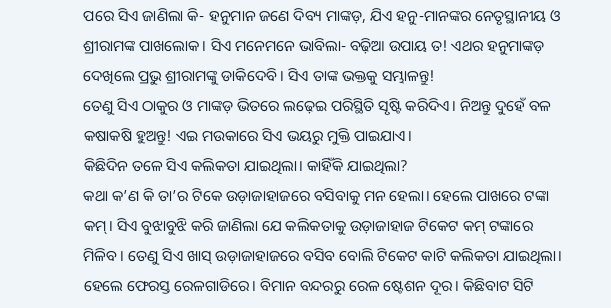ପରେ ସିଏ ଜାଣିଲା କି- ହନୁମାନ ଜଣେ ଦିବ୍ୟ ମାଙ୍କଡ଼, ଯିଏ ହନୁ-ମାନଙ୍କର ନେତୃସ୍ଥାନୀୟ ଓ ଶ୍ରୀରାମଙ୍କ ପାଖଲୋକ। ସିଏ ମନେମନେ ଭାବିଲା- ବଢ଼ିଆ ଉପାୟ ତ! ଏଥର ହନୁମାଙ୍କଡ଼ ଦେଖିଲେ ପ୍ରଭୁ ଶ୍ରୀରାମଙ୍କୁ ଡାକିଦେବି। ସିଏ ତାଙ୍କ ଭକ୍ତକୁ ସମ୍ଭାଳନ୍ତୁ!
ତେଣୁ ସିଏ ଠାକୁର ଓ ମାଙ୍କଡ଼ ଭିତରେ ଲଢ଼େଇ ପରିସ୍ଥିତି ସୃଷ୍ଟି କରିଦିଏ। ନିଅନ୍ତୁ ଦୁହେଁ ବଳ କଷାକଷି ହୁଅନ୍ତୁ! ଏଇ ମଉକାରେ ସିଏ ଭୟରୁ ମୁକ୍ତି ପାଇଯାଏ।
କିଛିଦିନ ତଳେ ସିଏ କଲିକତା ଯାଇଥିଲା। କାହିଁକି ଯାଇଥିଲା?
କଥା କ’ଣ କି ତା’ର ଟିକେ ଉଡ଼ାଜାହାଜରେ ବସିବାକୁ ମନ ହେଲା। ହେଲେ ପାଖରେ ଟଙ୍କା କମ୍‌। ସିଏ ବୁଝାବୁଝି କରି ଜାଣିଲା ଯେ କଲିକତାକୁ ଉଡ଼ାଜାହାଜ ଟିକେଟ କମ୍‌ ଟଙ୍କାରେ ମିଳିବ। ତେଣୁ ସିଏ ଖାସ୍‌ ଉଡ଼ାଜାହାଜରେ ବସିବ ବୋଲି ଟିକେଟ କାଟି କଲିକତା ଯାଇଥିଲା। ହେଲେ ଫେରସ୍ତ ରେଳଗାଡିରେ। ବିମାନ ବନ୍ଦରରୁ ରେଳ ଷ୍ଟେଶନ ଦୂର। କିଛିବାଟ ସିଟି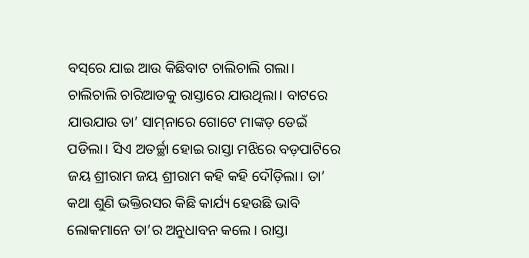ବସ୍‌ରେ ଯାଇ ଆଉ କିଛିବାଟ ଚାଲିଚାଲି ଗଲା।
ଚାଲିଚାଲି ଚାରିଆଡକୁ ରାସ୍ତାରେ ଯାଉଥିଲା। ବାଟରେ ଯାଉଯାଉ ତା’ ସାମ୍‌ନାରେ ଗୋଟେ ମାଙ୍କଡ଼ ଡେଇଁ ପଡିଲା। ସିଏ ଅତର୍ଚ୍ଛା ହୋଇ ରାସ୍ତା ମଝିରେ ବଡ଼ପାଟିରେ ଜୟ ଶ୍ରୀରାମ ଜୟ ଶ୍ରୀରାମ କହି କହି ଦୌଡ଼ିଲା। ତା’ କଥା ଶୁଣି ଭକ୍ତିରସର କିଛି କାର୍ଯ୍ୟ ହେଉଛି ଭାବି ଲୋକମାନେ ତା’ର ଅନୁଧାବନ କଲେ। ରାସ୍ତା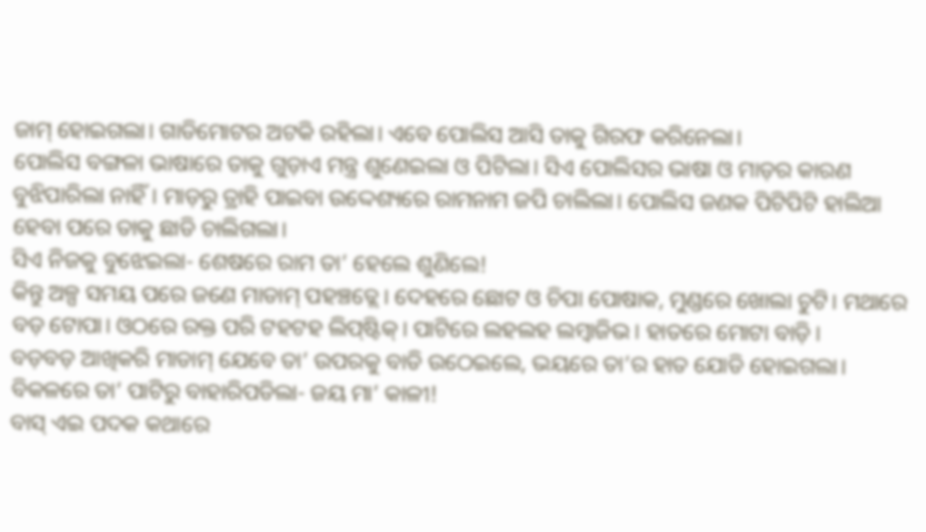ଜାମ୍‌ ହୋଇଗଲା। ଗାଡିମୋଟର ଅଟକି ରହିଲା। ଏବେ ପୋଲିସ ଆସି ତାକୁ ଗିରଫ କରିନେଲା।
ପୋଲିସ ବଙ୍ଗଳା ଭାଷାରେ ତାକୁ ଗୁଡ଼ାଏ ମନ୍ତ୍ର ଶୁଣେଇଲା ଓ ପିଟିଲା। ସିଏ ପୋଲିସର ଭାଷା ଓ ମାଡ଼ର କାରଣ ବୁଝିପାରିଲା ନାହିଁ। ମାଡ଼ରୁ ତ୍ରାହି ପାଇବା ଉଦ୍ଦେଶ୍ୟରେ ରାମନାମ ଜପି ଚାଲିଲା। ପୋଲିସ ଜଣକ ପିଟିପିଟି ହାଲିଆ ହେବା ପରେ ତାକୁ ଛାଡି ଚାଲିଗଲା।
ସିଏ ନିଜକୁ ବୁଝେଇଲା- ଶେଷରେ ରାମ ତା’ ହେଲେ ଶୁଣିଲେ!
କିନ୍ତୁ ଅଳ୍ପ ସମୟ ପରେ ଜଣେ ମାଡାମ୍‌ ପହଞ୍ଚତ୍ଲେ। ଦେହରେ ଛୋଟ ଓ ଚିପା ପୋଷାକ, ମୁଣ୍ଡରେ ଖୋଲା ଚୁଟି। ମଥାରେ ବଡ଼ ଟୋପା। ଓଠରେ ରକ୍ତ ପରି ଟହଟହ ଲିପ୍‌ଷ୍ଟିକ୍‌। ପାଟିରେ ଲହଲହ ଲମ୍ବାଜିଭ। ହାତରେ ମୋଟା ବାଡ଼ି।
ବଡ଼ବଡ଼ ଆଖିକରି ମାଡାମ୍‌ ଯେବେ ତା’ ଉପରକୁ ବାଡି ଉଠେଇଲେ, ଭୟରେ ତା’ର ହାତ ଯୋଡି ହୋଇଗଲା। ବିକଳରେ ତା’ ପାଟିରୁ ବାହାରିପଡିଲା- ଜୟ ମା’ କାଳୀ!
ବାସ୍‌ ଏଇ ପଦକ କଥାରେ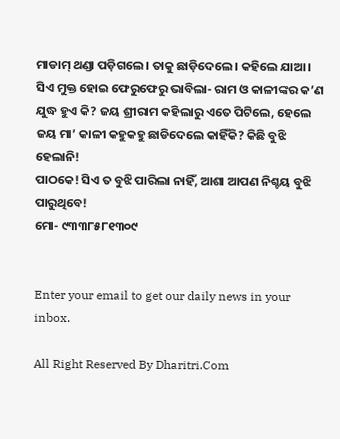ମାଡାମ୍‌ ଥଣ୍ଡା ପଡ଼ିଗଲେ। ତାକୁ ଛାଡ଼ିଦେଲେ। କହିଲେ ଯାଆ। ସିଏ ମୁକ୍ତ ହୋଇ ଫେରୁଫେରୁ ଭାବିଲା- ରାମ ଓ କାଳୀଙ୍କର କ’ଣ ଯୁଦ୍ଧ ହୁଏ କି? ଜୟ ଶ୍ରୀରାମ କହିଲାରୁ ଏତେ ପିଟିଲେ, ହେଲେ ଜୟ ମା’ କାଳୀ କହୁକହୁ ଛାଡିଦେଲେ କାହିଁକି? କିଛି ବୁଝି ହେଲାନି!
ପାଠକେ! ସିଏ ତ ବୁଝି ପାରିଲା ନାହିଁ, ଆଶା ଆପଣ ନିଶ୍ଚୟ ବୁଝି ପାରୁଥିବେ!
ମୋ- ୯୩୩୮୫୮୧୩୦୯


Enter your email to get our daily news in your inbox.

All Right Reserved By Dharitri.Com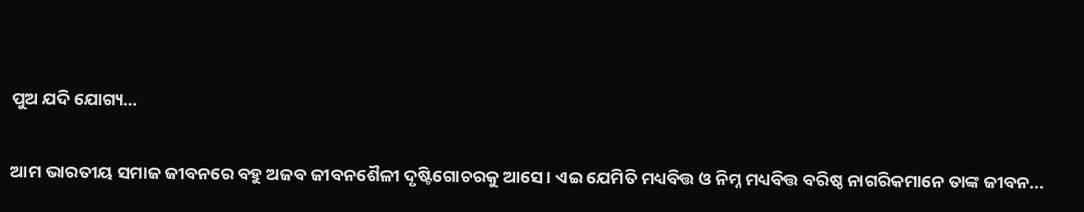ପୁଅ ଯଦି ଯୋଗ୍ୟ…

ଆମ ଭାରତୀୟ ସମାଜ ଜୀବନରେ ବହୁ ଅଜବ ଜୀବନଶୈଳୀ ଦୃଷ୍ଟିଗୋଚରକୁ ଆସେ। ଏଇ ଯେମିତି ମଧ୍ୟବିତ୍ତ ଓ ନିମ୍ନ ମଧ୍ୟବିତ୍ତ ବରିଷ୍ଠ ନାଗରିକମାନେ ତାଙ୍କ ଜୀବନ...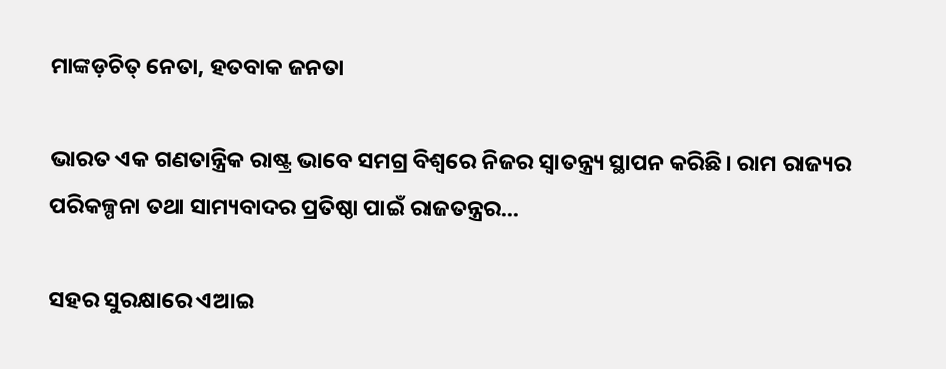ମାଙ୍କଡ଼ଚିତ୍‌ ନେତା, ହତବାକ ଜନତା

ଭାରତ ଏକ ଗଣତାନ୍ତ୍ରିକ ରାଷ୍ଟ୍ର ଭାବେ ସମଗ୍ର ବିଶ୍ୱରେ ନିଜର ସ୍ୱାତନ୍ତ୍ର୍ୟ ସ୍ଥାପନ କରିଛି। ରାମ ରାଜ୍ୟର ପରିକଳ୍ପନା ତଥା ସାମ୍ୟବାଦର ପ୍ରତିଷ୍ଠା ପାଇଁ ରାଜତନ୍ତ୍ରର...

ସହର ସୁରକ୍ଷାରେ ଏଆଇ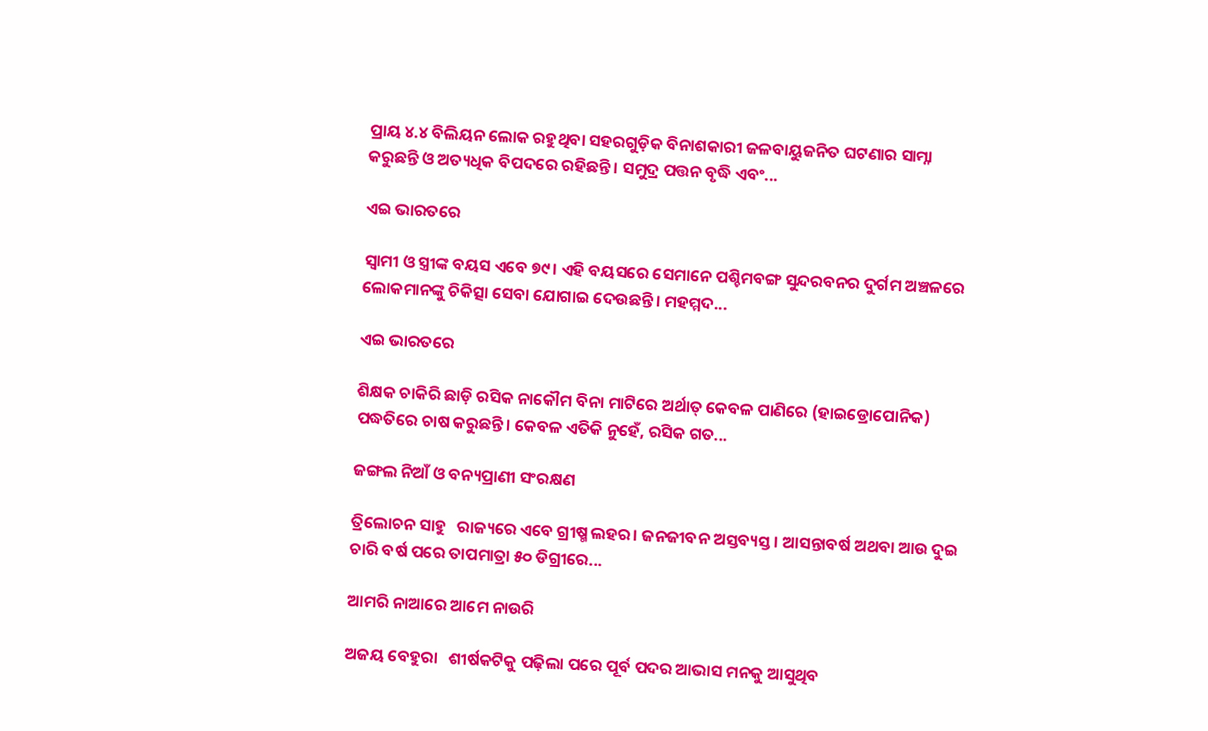ପ୍ରାୟ ୪.୪ ବିଲିୟନ ଲୋକ ରହୁଥିବା ସହରଗୁଡ଼ିକ ବିନାଶକାରୀ ଜଳବାୟୁଜନିତ ଘଟଣାର ସାମ୍ନା କରୁଛନ୍ତି ଓ ଅତ୍ୟଧିକ ବିପଦରେ ରହିଛନ୍ତି। ସମୁଦ୍ର ପତ୍ତନ ବୃଦ୍ଧି ଏବଂ...

ଏଇ ଭାରତରେ

ସ୍ୱାମୀ ଓ ସ୍ତ୍ରୀଙ୍କ ବୟସ ଏବେ ୭୯। ଏହି ବୟସରେ ସେମାନେ ପଶ୍ଚିମବଙ୍ଗ ସୁନ୍ଦରବନର ଦୁର୍ଗମ ଅଞ୍ଚଳରେ ଲୋକମାନଙ୍କୁ ଚିକିତ୍ସା ସେବା ଯୋଗାଇ ଦେଉଛନ୍ତି। ମହମ୍ମଦ...

ଏଇ ଭାରତରେ

ଶିକ୍ଷକ ଚାକିରି ଛାଡ଼ି ରସିକ ନାକୌମ ବିନା ମାଟିରେ ଅର୍ଥାତ୍‌ କେବଳ ପାଣିରେ (ହାଇଡ୍ରୋପୋନିକ) ପଦ୍ଧତିରେ ଚାଷ କରୁଛନ୍ତି। କେବଳ ଏତିକି ନୁହେଁ, ରସିକ ଗତ...

ଜଙ୍ଗଲ ନିଆଁ ଓ ବନ୍ୟପ୍ରାଣୀ ସଂରକ୍ଷଣ

ତ୍ରିଲୋଚନ ସାହୁ   ରାଜ୍ୟରେ ଏବେ ଗ୍ରୀଷ୍ମ ଲହର। ଜନଜୀବନ ଅସ୍ତବ୍ୟସ୍ତ। ଆସନ୍ତାବର୍ଷ ଅଥବା ଆଉ ଦୁଇ ଚାରି ବର୍ଷ ପରେ ତାପମାତ୍ରା ୫୦ ଡିଗ୍ରୀରେ...

ଆମରି ନାଆରେ ଆମେ ନାଉରି

ଅଜୟ ବେହୁରା   ଶୀର୍ଷକଟିକୁ ପଢ଼ିଲା ପରେ ପୂର୍ବ ପଦର ଆଭାସ ମନକୁ ଆସୁଥିବ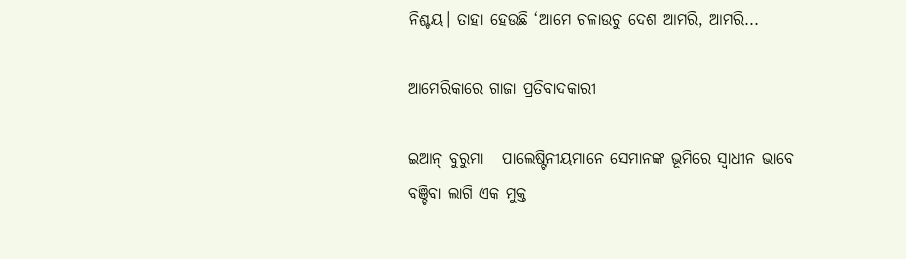ନିଶ୍ଚୟ। ତାହା ହେଉଛି ‘ଆମେ ଚଳାଉଚୁ ଦେଶ ଆମରି, ଆମରି...

ଆମେରିକାରେ ଗାଜା ପ୍ରତିବାଦକାରୀ

ଇଆନ୍‌ ବୁରୁମା   ପାଲେଷ୍ଟିନୀୟମାନେ ସେମାନଙ୍କ ଭୂମିରେ ସ୍ବାଧୀନ ଭାବେ ବଞ୍ଚିବା ଲାଗି ଏକ ମୁକ୍ତ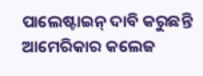ପାଲେଷ୍ଟାଇନ୍‌ ଦାବି କରୁଛନ୍ତି ଆମେରିକାର କଲେଜ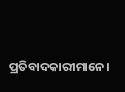ପ୍ରତିବାଦକାରୀମାନେ।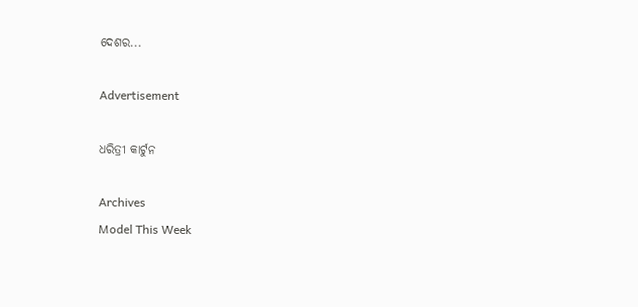ଦେଶର...

Advertisement

ଧରିତ୍ରୀ କାର୍ଟୁନ

Archives
Model This Week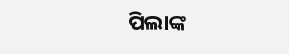ପିଲାଙ୍କ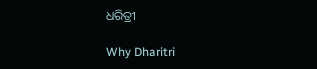ଧରିତ୍ରୀ

Why Dharitri